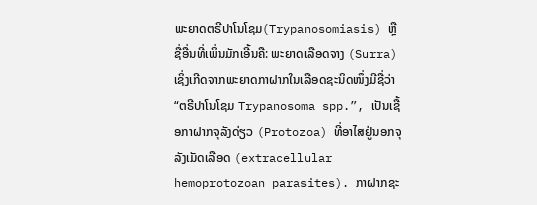ພະຍາດຕຣີປາໂນໂຊມ(Trypanosomiasis) ຫຼື ຊື່ອື່ນທີ່ເພິ່ນມັກເອີ້ນຄື: ພະຍາດເລືອດຈາງ (Surra) ເຊິ່ງເກີດຈາກພະຍາດກາຝາກໃນເລືອດຊະນິດໜຶ່ງມີຊື່ວ່າ “ຕຣີປາໂນໂຊມ Trypanosoma spp.”, ເປັນເຊື້ອກາຝາກຈຸລັງດ່ຽວ (Protozoa) ທີ່ອາໄສຢູ່ນອກຈຸລັງເມັດເລືອດ (extracellular hemoprotozoan parasites). ກາຝາກຊະ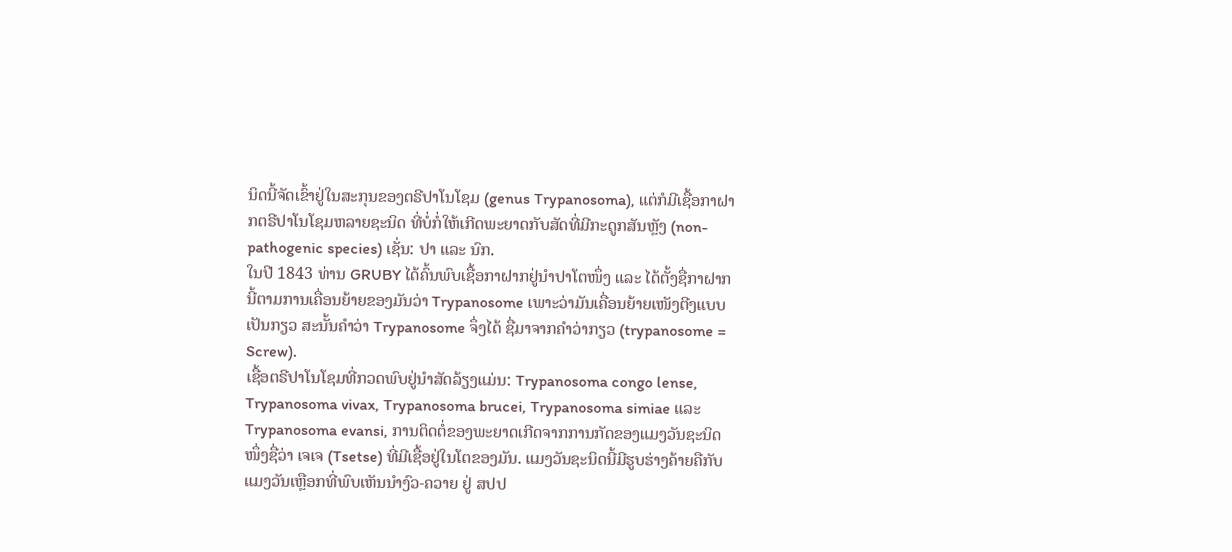ນິດນີ້ຈັດເຂົ້າຢູ່ໃນສະກຸນຂອງຕຣີປາໂນໂຊມ (genus Trypanosoma), ແຕ່ກໍມີເຊື້ອກາຝາກຕຣີປາໂນໂຊມຫລາຍຊະນິດ ທີ່ບໍ່ກໍ່ໃຫ້ເກີດພະຍາດກັບສັດທີ່ມີກະດູກສັນຫຼັງ (non-pathogenic species) ເຊັ່ນ: ປາ ແລະ ນົກ.
ໃນປີ 1843 ທ່ານ GRUBY ໄດ້ຄົ້ນພົບເຊື້ອກາຝາກຢູ່ນໍາປາໂຕໜຶ່ງ ແລະ ໄດ້ຕັ້ງຊື່ກາຝາກນີ້ຕາມການເຄື່ອນຍ້າຍຂອງມັນວ່າ Trypanosome ເພາະວ່າມັນເຄື່ອນຍ້າຍເໜັງຕີງແບບເປັນກຽວ ສະນັ້ນຄໍາວ່າ Trypanosome ຈຶ່ງໄດ້ ຊື່ມາຈາກຄໍາວ່າກຽວ (trypanosome = Screw).
ເຊື້ອຕຣີປາໂນໂຊມທີ່ກວດພົບຢູ່ນໍາສັດລ້ຽງແມ່ນ: Trypanosoma congo lense, Trypanosoma vivax, Trypanosoma brucei, Trypanosoma simiae ແລະ Trypanosoma evansi, ການຕິດຕໍ່ຂອງພະຍາດເກີດຈາກການກັດຂອງແມງວັນຊະນິດໜຶ່ງຊື່ວ່າ ເຈເຈ (Tsetse) ທີ່ມີເຊື້ອຢູ່ໃນໂຕຂອງມັນ. ແມງວັນຊະນິດນີ້ມີຮູບຮ່າງຄ້າຍຄືກັບແມງວັນເຫຼືອກທີ່ພົບເຫັນນໍາງົວ-ຄວາຍ ຢູ່ ສປປ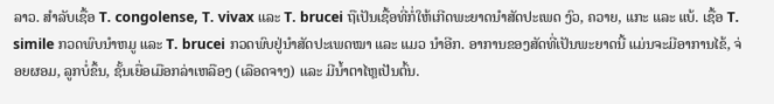ລາວ. ສຳລັບເຊື້ອ T. congolense, T. vivax ແລະ T. brucei ຖືເປັນເຊື້ອທີ່ກໍ່ໃຫ້ເກີດພະຍາດນໍາສັດປະເພດ ງົວ, ຄວາຍ, ແກະ ແລະ ແບ້. ເຊື້ອ T. simile ກວດພົບນໍາຫມູ ແລະ T. brucei ກວດພົບຢູ່ນໍາສັດປະເພດໝາ ແລະ ແມວ ນໍາອີກ. ອາການຂອງສັດທີ່ເປັນພະຍາດນີ້ ແມ່ນຈະມີອາການໄຂ້, ຈ່ອຍຜອມ, ລູກບໍ່ຂຶ້ນ, ຊັ້ນເຍື່ອເມືອກລ່າເຫລືອງ (ເລືອດຈາງ) ແລະ ມີນ້ຳຕາໄຫຼເປັນຕົ້ນ.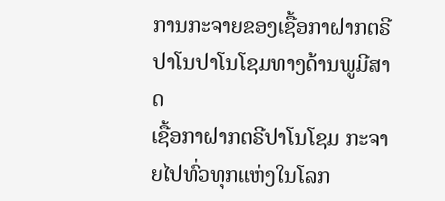ການກະຈາຍຂອງເຊື້ອກາຝາກຕຣີປາໂນປາໂນໂຊມທາງດ້ານພູມີສາດ
ເຊື້ອກາຝາກຕຣີປາໂນໂຊມ ກະຈາຍໄປທົ່ວທຸກແຫ່ງໃນໂລກ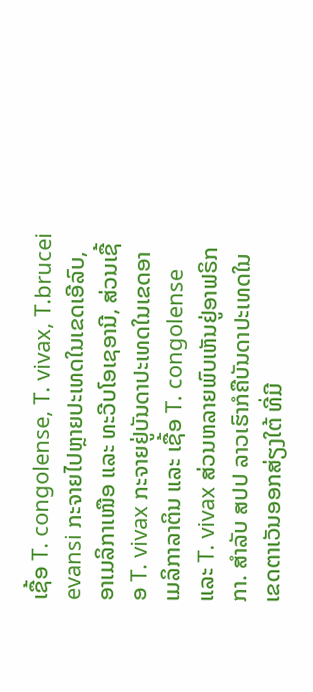ເຊື້ອ T. congolense, T. vivax, T.brucei evansi ກະຈາຍໄປຫຼາຍປະເທດໃນເຂດເອີລົບ, ອາເມລິກາເໜືອ ແລະ ທະວີບໂອເຊອານີ, ສ່ວນເຊື້ອ T. vivax ກະຈາຍຢູ່ບັນດາປະເທດໃນເຂດອາເມລິກາລາຕິນ ແລະ ເຊື້ອ T. congolense ແລະ T. vivax ສ່ວນຫລາຍພົບເຫັນຢູ່ອາຟຣິກກາ. ສໍາລັບ ສປປ ລາວເຮົາກໍຄືບັນດາປະເທດໃນເຂດຕາເວັນອອກສ່ຽງໃຕ້ ທີ່ມີ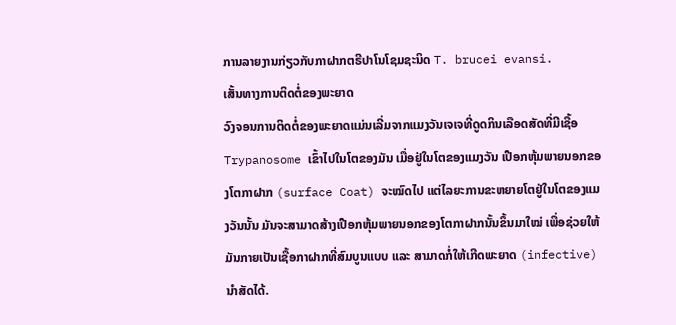ການລາຍງານກ່ຽວກັບກາຝາກຕຣີປາໂນໂຊມຊະນິດ T. brucei evansi.
ເສັ້ນທາງການຕິດຕໍ່ຂອງພະຍາດ
ວົງຈອນການຕິດຕໍ່ຂອງພະຍາດແມ່ນເລີ່ມຈາກແມງວັນເຈເຈທີ່ດູດກິນເລືອດສັດທີ່ມີເຊື້ອ Trypanosome ເຂົ້າໄປໃນໂຕຂອງມັນ ເມື່ອຢູ່ໃນໂຕຂອງແມງວັນ ເປືອກຫຸ້ມພາຍນອກຂອງໂຕກາຝາກ (surface Coat) ຈະໝົດໄປ ແຕ່ໄລຍະການຂະຫຍາຍໂຕຢູ່ໃນໂຕຂອງແມງວັນນັ້ນ ມັນຈະສາມາດສ້າງເປືອກຫຸ້ມພາຍນອກຂອງໂຕກາຝາກນັ້ນຂຶ້ນມາໃໝ່ ເພື່ອຊ່ວຍໃຫ້ມັນກາຍເປັນເຊື້ອກາຝາກທີ່ສົມບູນແບບ ແລະ ສາມາດກໍ່ໃຫ້ເກີດພະຍາດ (infective) ນຳສັດໄດ້.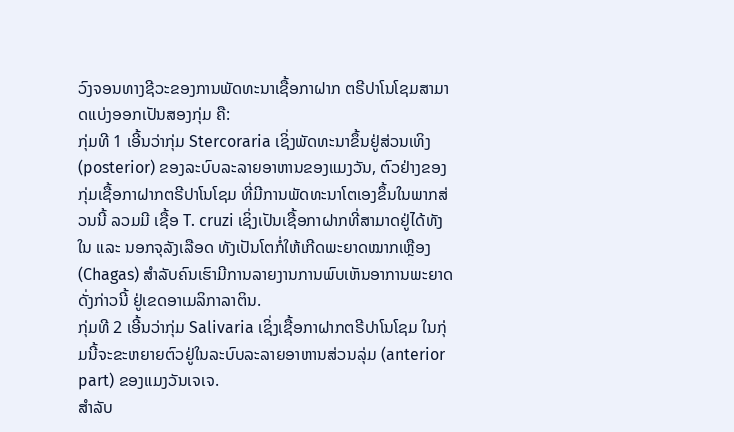ວົງຈອນທາງຊີວະຂອງການພັດທະນາເຊື້ອກາຝາກ ຕຣີປາໂນໂຊມສາມາດແບ່ງອອກເປັນສອງກຸ່ມ ຄື:
ກຸ່ມທີ 1 ເອີ້ນວ່າກຸ່ມ Stercoraria ເຊິ່ງພັດທະນາຂຶ້ນຢູ່ສ່ວນເທິງ (posterior) ຂອງລະບົບລະລາຍອາຫານຂອງແມງວັນ, ຕົວຢ່າງຂອງກຸ່ມເຊື້ອກາຝາກຕຣີປາໂນໂຊມ ທີ່ມີການພັດທະນາໂຕເອງຂຶ້ນໃນພາກສ່ວນນີ້ ລວມມີ ເຊື້ອ T. cruzi ເຊິ່ງເປັນເຊື້ອກາຝາກທີ່ສາມາດຢູ່ໄດ້ທັງໃນ ແລະ ນອກຈຸລັງເລືອດ ທັງເປັນໂຕກໍ່ໃຫ້ເກີດພະຍາດໝາກເຫຼືອງ (Chagas) ສໍາລັບຄົນເຮົາມີການລາຍງານການພົບເຫັນອາການພະຍາດດັ່ງກ່າວນີ້ ຢູ່ເຂດອາເມລິກາລາຕິນ.
ກຸ່ມທີ 2 ເອີ້ນວ່າກຸ່ມ Salivaria ເຊິ່ງເຊື້ອກາຝາກຕຣີປາໂນໂຊມ ໃນກຸ່ມນີ້ຈະຂະຫຍາຍຕົວຢູ່ໃນລະບົບລະລາຍອາຫານສ່ວນລຸ່ມ (anterior part) ຂອງແມງວັນເຈເຈ.
ສໍາລັບ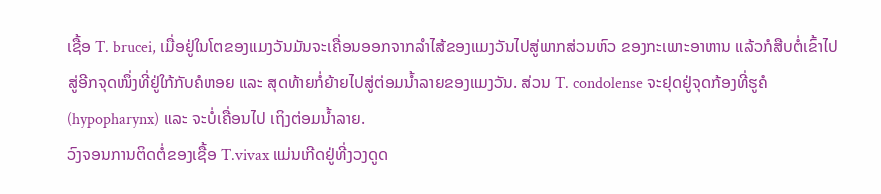ເຊື້ອ T. brucei, ເມື່ອຢູ່ໃນໂຕຂອງແມງວັນມັນຈະເຄື່ອນອອກຈາກລໍາໄສ້ຂອງແມງວັນໄປສູ່ພາກສ່ວນຫົວ ຂອງກະເພາະອາຫານ ແລ້ວກໍສືບຕໍ່ເຂົ້າໄປສູ່ອີກຈຸດໜຶ່ງທີ່ຢູ່ໃກ້ກັບຄໍຫອຍ ແລະ ສຸດທ້າຍກໍ່ຍ້າຍໄປສູ່ຕ່ອມນ້ຳລາຍຂອງແມງວັນ. ສ່ວນ T. condolense ຈະຢຸດຢູ່ຈຸດກ້ອງທີ່ຮູຄໍ (hypopharynx) ແລະ ຈະບໍ່ເຄື່ອນໄປ ເຖິງຕ່ອມນ້ຳລາຍ.
ວົງຈອນການຕິດຕໍ່ຂອງເຊື້ອ T.vivax ແມ່ນເກີດຢູ່ທີ່ງວງດູດ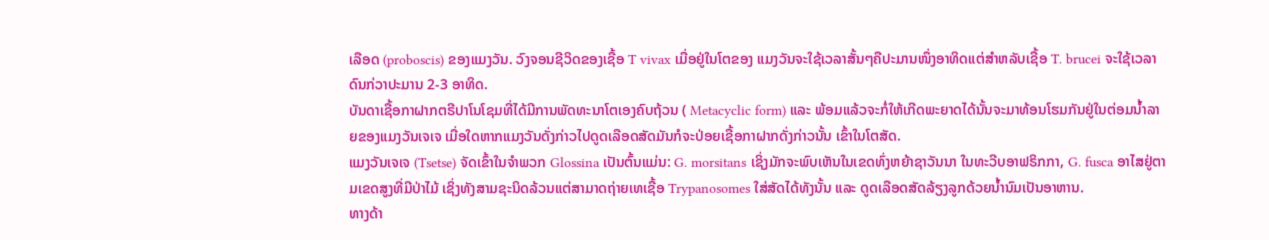ເລືອດ (proboscis) ຂອງແມງວັນ. ວົງຈອນຊີວິດຂອງເຊື້ອ T vivax ເມື່ອຢູ່ໃນໂຕຂອງ ແມງວັນຈະໃຊ້ເວລາສັ້ນໆຄືປະມານໜຶ່ງອາທິດແຕ່ສໍາຫລັບເຊື້ອ T. brucei ຈະໃຊ້ເວລາດົນກ່ວາປະມານ 2-3 ອາທິດ.
ບັນດາເຊື້ອກາຝາກຕຣີປາໂນໂຊມທີ່ໄດ້ມີການພັດທະນາໂຕເອງຄົບຖ້ວນ ( Metacyclic form) ແລະ ພ້ອມແລ້ວຈະກໍ່ໃຫ້ເກີດພະຍາດໄດ້ນັ້ນຈະມາທ້ອນໂຮມກັນຢູ່ໃນຕ່ອມນ້ຳລາຍຂອງແມງວັນເຈເຈ ເມື່ອໃດຫາກແມງວັນດັ່ງກ່າວໄປດູດເລືອດສັດມັນກໍຈະປ່ອຍເຊື້ອກາຝາກດັ່ງກ່າວນັ້ນ ເຂົ້າໃນໂຕສັດ.
ແມງວັນເຈເຈ (Tsetse) ຈັດເຂົ້າໃນຈໍາພວກ Glossina ເປັນຕົ້ນແມ່ນ: G. morsitans ເຊິ່ງມັກຈະພົບເຫັນໃນເຂດທົ່ງຫຍ້າຊາວັນນາ ໃນທະວີບອາຟຣິກກາ, G. fusca ອາໄສຢູ່ຕາມເຂດສູງທີ່ມີປ່າໄມ້ ເຊິ່ງທັງສາມຊະນິດລ້ວນແຕ່ສາມາດຖ່າຍເທເຊື້ອ Trypanosomes ໃສ່ສັດໄດ້ທັງນັ້ນ ແລະ ດູດເລືອດສັດລ້ຽງລູກດ້ວຍນ້ຳນົມເປັນອາຫານ.
ທາງດ້າ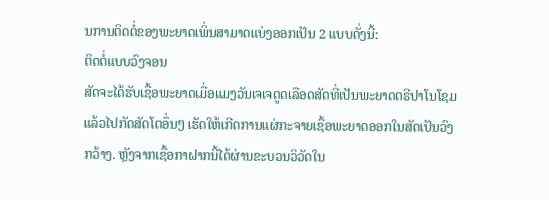ນການຕິດຕໍ່ຂອງພະຍາດເພິ່ນສາມາດແບ່ງອອກເປັນ 2 ແບບດັ່ງນີ້:
ຕິດຕໍ່ແບບວົງຈອນ
ສັດຈະໄດ້ຮັບເຊື້ອພະຍາດເມື່ອແມງວັນເຈເຈດູດເລືອດສັດທີ່ເປັນພະຍາດຕຣີປາໂນໂຊມແລ້ວໄປກັດສັດໂຕອຶ່ນໆ ເຮັດໃຫ້ເກີດການແຜ່ກະຈາຍເຊື້ອພະຍາດອອກໃນສັດເປັນວົງກວ້າງ. ຫຼັງຈາກເຊື້ອກາຝາກນີ້ໄດ້ຜ່ານຂະບວນວິວັດໃນ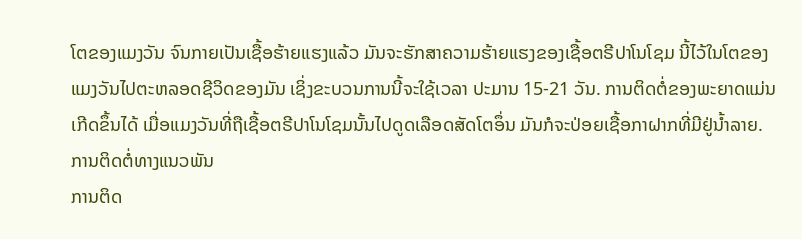ໂຕຂອງແມງວັນ ຈົນກາຍເປັນເຊື້ອຮ້າຍແຮງແລ້ວ ມັນຈະຮັກສາຄວາມຮ້າຍແຮງຂອງເຊື້ອຕຣີປາໂນໂຊມ ນີ້ໄວ້ໃນໂຕຂອງແມງວັນໄປຕະຫລອດຊີວິດຂອງມັນ ເຊິ່ງຂະບວນການນີ້ຈະໃຊ້ເວລາ ປະມານ 15-21 ວັນ. ການຕິດຕໍ່ຂອງພະຍາດແມ່ນເກີດຂຶ້ນໄດ້ ເມື່ອແມງວັນທີ່ຖືເຊື້ອຕຣີປາໂນໂຊມນັ້ນໄປດູດເລືອດສັດໂຕອຶ່ນ ມັນກໍຈະປ່ອຍເຊື້ອກາຝາກທີ່ມີຢູ່ນ້ຳລາຍ.
ການຕິດຕໍ່ທາງແນວພັນ
ການຕິດ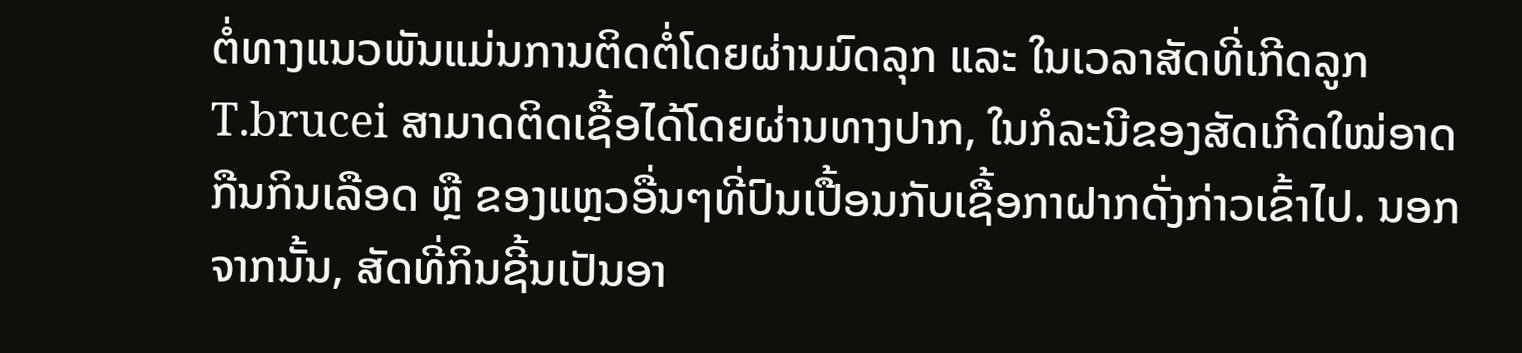ຕໍ່ທາງແນວພັນແມ່ນການຕິດຕໍ່ໂດຍຜ່ານມົດລຸກ ແລະ ໃນເວລາສັດທີ່ເກີດລູກ T.brucei ສາມາດຕິດເຊື້ອໄດ້ໂດຍຜ່ານທາງປາກ, ໃນກໍລະນີຂອງສັດເກີດໃໝ່ອາດກືນກິນເລືອດ ຫຼື ຂອງແຫຼວອື່ນໆທີ່ປົນເປື້ອນກັບເຊື້ອກາຝາກດັ່ງກ່າວເຂົ້າໄປ. ນອກຈາກນັ້ນ, ສັດທີ່ກິນຊີ້ນເປັນອາ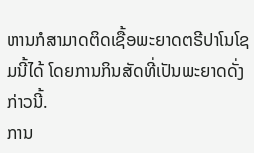ຫານກໍສາມາດຕິດເຊື້ອພະຍາດຕຣີປາໂນໂຊມນີ້ໄດ້ ໂດຍການກິນສັດທີ່ເປັນພະຍາດດັ່ງກ່າວນີ້.
ການ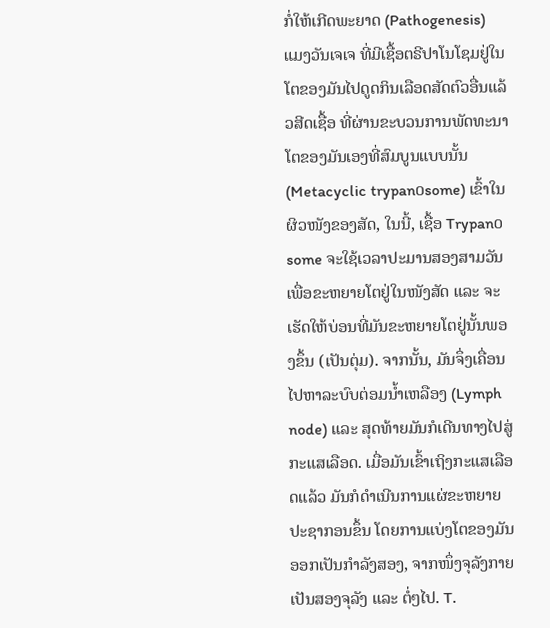ກໍ່ໃຫ້ເກີດພະຍາດ (Pathogenesis)
ແມງວັນເຈເຈ ທີ່ມີເຊື້ອຕຣີປາໂນໂຊມຢູ່ໃນໂຕຂອງມັນໄປດູດກິນເລືອດສັດຕົວອື່ນແລ້ວສີດເຊື້ອ ທີ່ຜ່ານຂະບວນການພັດທະນາໂຕຂອງມັນເອງທີ່ສົມບູນແບບນັ້ນ (Metacyclic trypan໐some) ເຂົ້າໃນຜິວໜັງຂອງສັດ, ໃນນີ້, ເຊື້ອ Trypan໐some ຈະໃຊ້ເວລາປະມານສອງສາມວັນເພື່ອຂະຫຍາຍໂຕຢູ່ໃນໜັງສັດ ແລະ ຈະເຮັດໃຫ້ບ່ອນທີ່ມັນຂະຫຍາຍໂຕຢູ່ນັ້ນພອງຂຶ້ນ (ເປັນຕຸ່ມ). ຈາກນັ້ນ, ມັນຈຶ່ງເຄື່ອນໄປຫາລະບົບຕ່ອມນ້ຳເຫລືອງ (Lymph node) ແລະ ສຸດທ້າຍມັນກໍເດີນທາງໄປສູ່ກະແສເລືອດ. ເມື່ອມັນເຂົ້າເຖິງກະແສເລືອດແລ້ວ ມັນກໍດໍາເນີນການແຜ່ຂະຫຍາຍປະຊາກອນຂຶ້ນ ໂດຍການແບ່ງໂຕຂອງມັນອອກເປັນກໍາລັງສອງ, ຈາກໜຶ່ງຈຸລັງກາຍເປັນສອງຈຸລັງ ແລະ ຕໍ່ໆໄປ. T.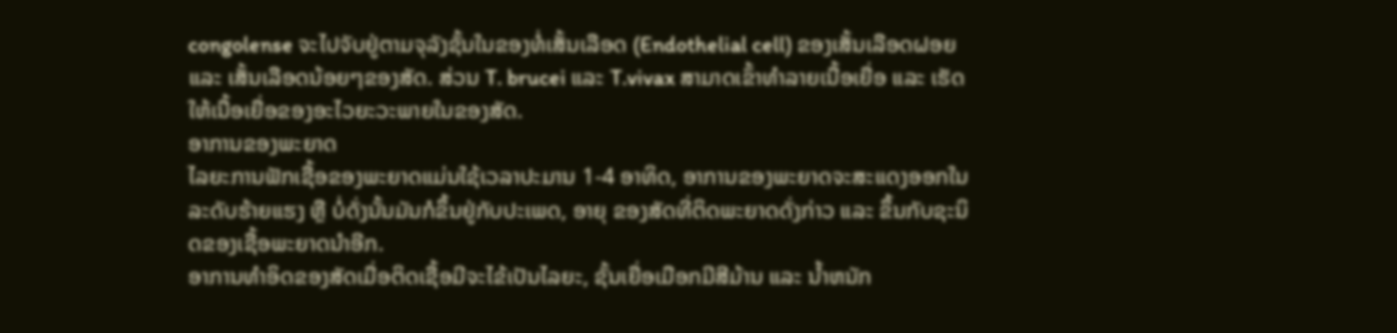congolense ຈະໄປຈັບຢູ່ຕາມຈຸລັງຊັ້ນໃນຂອງທໍ່ເສັ້ນເລືອດ (Endothelial cell) ຂອງເສັ້ນເລືອດຝອຍ ແລະ ເສັ້ນເລືອດນ້ອຍໆຂອງສັດ. ສ່ວນ T. brucei ແລະ T.vivax ສາມາດເຂົ້າທໍາລາຍເນື້ອເຍື່ອ ແລະ ເຮັດໃຫ້ເນື້ອເຍື່ອຂອງອະໄວຍະວະພາຍໃນຂອງສັດ.
ອາການຂອງພະຍາດ
ໄລຍະການຟັກເຊື້ອຂອງພະຍາດແມ່ນໃຊ້ເວລາປະມານ 1-4 ອາທິດ, ອາການຂອງພະຍາດຈະສະແດງອອກໃນລະດັບຮ້າຍແຮງ ຫຼື ບໍ່ດັ່ງນັ້ນມັນກໍຂຶ້ນຢູ່ກັບປະເພດ, ອາຍຸ ຂອງສັດທີ່ຕິດພະຍາດດັ່ງກ່າວ ແລະ ຂຶ້ນກັບຊະນິດຂອງເຊື້ອພະຍາດນໍາອີກ.
ອາການທໍາອິດຂອງສັດເມື່ອຕິດເຊື້ອມີຈະໄຂ້ເປັນໄລຍະ, ຊັ້ນເຍື່ອເມືອກມີສີມ້ານ ແລະ ນ້ຳຫນັກ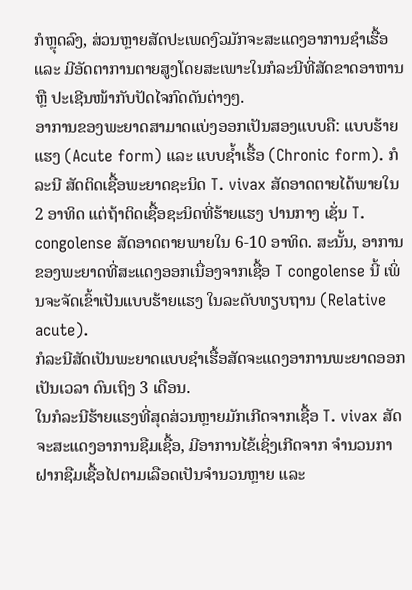ກໍຫຼຸດລົງ, ສ່ວນຫຼາຍສັດປະເພດງົວມັກຈະສະແດງອາການຊໍາເຮື້ອ ແລະ ມີອັດຕາການຕາຍສູງໂດຍສະເພາະໃນກໍລະນີທີ່ສັດຂາດອາຫານ ຫຼື ປະເຊີນໜ້າກັບປັດໄຈກົດດັນຕ່າງໆ.
ອາການຂອງພະຍາດສາມາດແບ່ງອອກເປັນສອງແບບຄື: ແບບຮ້າຍແຮງ (Acute form) ແລະ ແບບຊ້ຳເຮື້ອ (Chronic form). ກໍລະນີ ສັດຕິດເຊື້ອພະຍາດຊະນິດ T. vivax ສັດອາດຕາຍໄດ້ພາຍໃນ 2 ອາທິດ ແຕ່ຖ້າຕິດເຊື້ອຊະນິດທີ່ຮ້າຍແຮງ ປານກາງ ເຊັ່ນ T. congolense ສັດອາດຕາຍພາຍໃນ 6-10 ອາທິດ. ສະນັ້ນ, ອາການຂອງພະຍາດທີ່ສະແດງອອກເນື່ອງຈາກເຊື້ອ T congolense ນີ້ ເພິ່ນຈະຈັດເຂົ້າເປັນແບບຮ້າຍແຮງ ໃນລະດັບທຽບຖານ (Relative acute).
ກໍລະນີສັດເປັນພະຍາດແບບຊໍາເຮື້ອສັດຈະແດງອາການພະຍາດອອກເປັນເວລາ ດົນເຖິງ 3 ເດືອນ.
ໃນກໍລະນີຮ້າຍແຮງທີ່ສຸດສ່ວນຫຼາຍມັກເກີດຈາກເຊື້ອ T. vivax ສັດຈະສະແດງອາການຊືມເຊື້ອ, ມີອາການໄຂ້ເຊິ່ງເກີດຈາກ ຈໍານວນກາຝາກຊືມເຊື້ອໄປຕາມເລືອດເປັນຈໍານວນຫຼາຍ ແລະ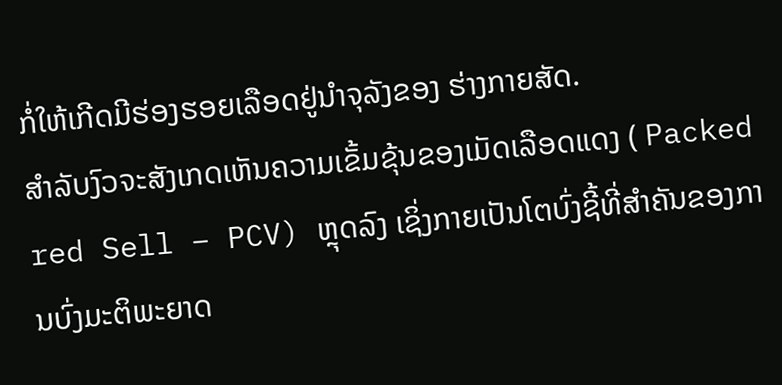ກໍ່ໃຫ້ເກີດມີຮ່ອງຮອຍເລືອດຢູ່ນໍາຈຸລັງຂອງ ຮ່າງກາຍສັດ.
ສໍາລັບງົວຈະສັງເກດເຫັນຄວາມເຂັ້ມຂຸ້ນຂອງເມັດເລືອດແດງ ( Packed red Sell – PCV) ຫຼຸດລົງ ເຊິ່ງກາຍເປັນໂຕບົ່ງຊີ້ທີ່ສໍາຄັນຂອງການບົ່ງມະຕິພະຍາດ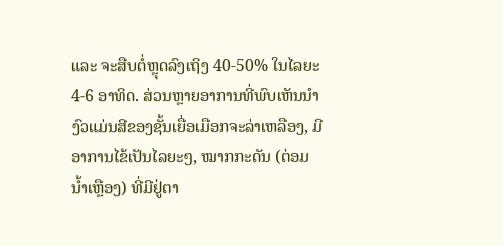ແລະ ຈະສືບຕໍ່ຫຼຸດລົງເຖິງ 40-50% ໃນໄລຍະ 4-6 ອາທິດ. ສ່ວນຫຼາຍອາການທີ່ພົບເຫັນນໍາງົວແມ່ນສີຂອງຊັ້ນເຍື່ອເມືອກຈະລ່າເຫລືອງ, ມີອາການໄຂ້ເປັນໄລຍະໆ, ໝາກກະດັນ (ຕ່ອມນ້ຳເຫຼືອງ) ທີ່ມີຢູ່ຕາ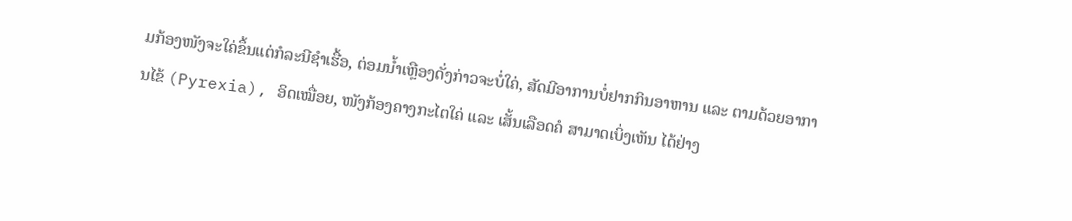ມກ້ອງໜັງຈະໃຄ່ຂຶ້ນແຕ່ກໍລະນີຊໍາເຮື້ອ, ຕ່ອມນ້ຳເຫຼືອງດັ່ງກ່າວຈະບໍ່ໃຄ່, ສັດມີອາການບໍ່ຢາກກິນອາຫານ ແລະ ຕາມດ້ວຍອາການໄຂ້ (Pyrexia), ອິດເໝື່ອຍ, ໜັງກ້ອງຄາງກະໄຕໃຄ່ ແລະ ເສັ້ນເລືອດຄໍ ສາມາດເບິ່ງເຫັນ ໄດ້ຢ່າງ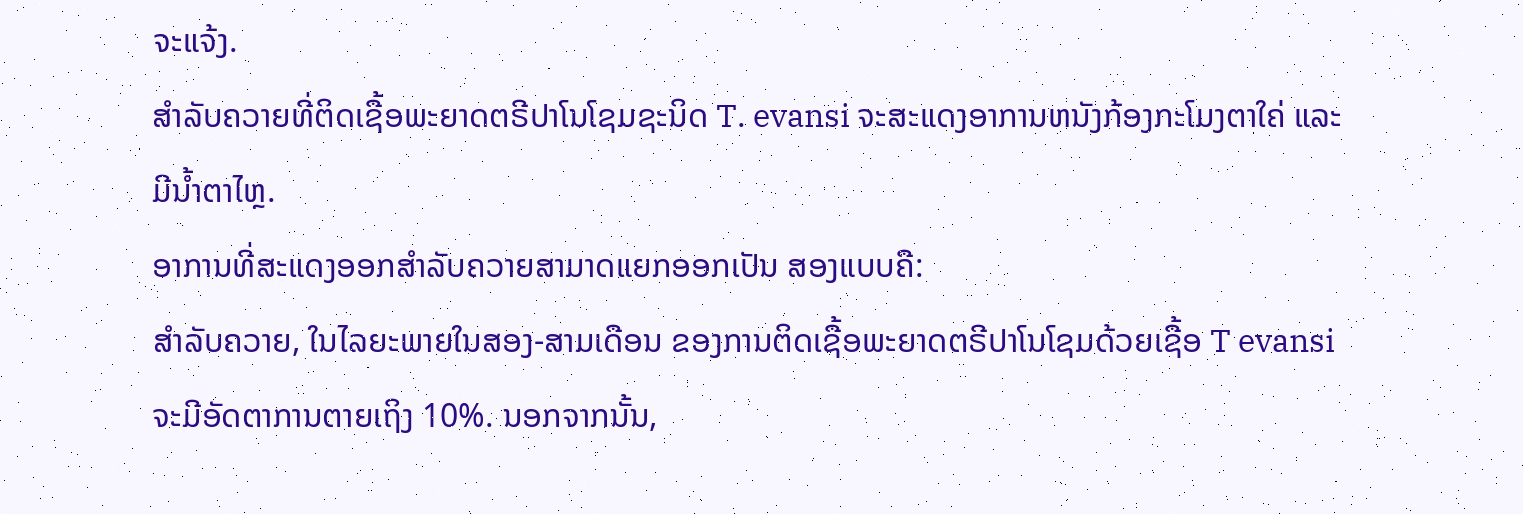ຈະແຈ້ງ.
ສໍາລັບຄວາຍທີ່ຕິດເຊື້ອພະຍາດຕຣີປາໂນໂຊມຊະນິດ T. evansi ຈະສະແດງອາການຫນັງກ້ອງກະໂມງຕາໃຄ່ ແລະ ມີນ້ຳຕາໄຫຼ.
ອາການທີ່ສະແດງອອກສໍາລັບຄວາຍສາມາດແຍກອອກເປັນ ສອງແບບຄື:
ສໍາລັບຄວາຍ, ໃນໄລຍະພາຍໃນສອງ-ສາມເດືອນ ຂອງການຕິດເຊື້ອພະຍາດຕຣີປາໂນໂຊມດ້ວຍເຊື້ອ T evansi ຈະມີອັດຕາການຕາຍເຖິງ 10%. ນອກຈາກນັ້ນ,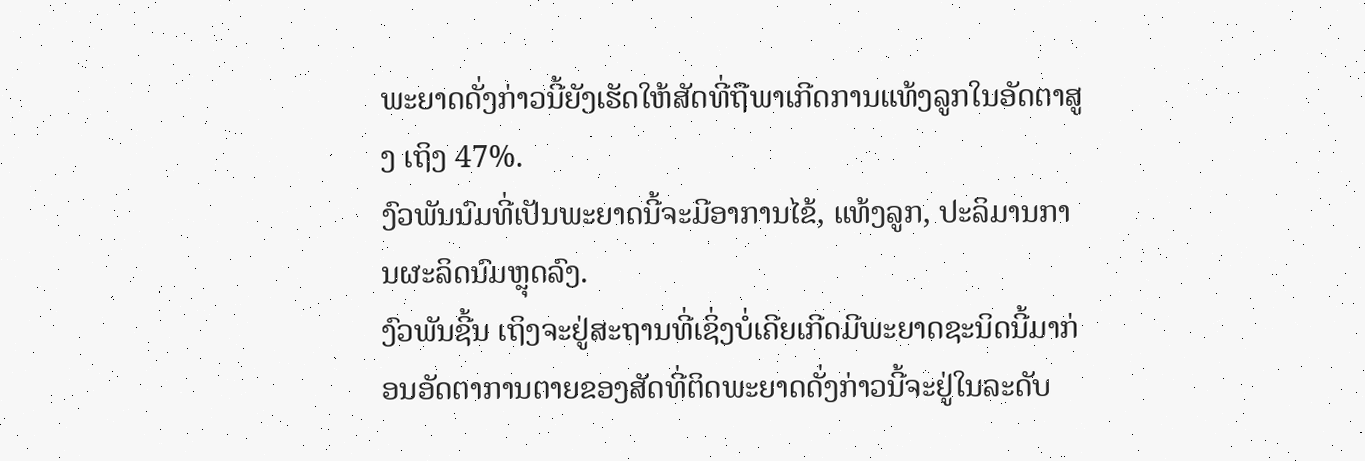ພະຍາດດັ່ງກ່າວນີ້ຍັງເຮັດໃຫ້ສັດທີ່ຖືພາເກີດການແທ້ງລູກໃນອັດຕາສູງ ເຖິງ 47%.
ງົວພັນນົມທີ່ເປັນພະຍາດນີ້ຈະມີອາການໄຂ້, ແທ້ງລູກ, ປະລິມານການຜະລິດນົມຫຼຸດລົງ.
ງົວພັນຊີ້ນ ເຖິງຈະຢູ່ສະຖານທີ່ເຊິ່ງບໍ່ເຄີຍເກີດມີພະຍາດຊະນິດນີ້ມາກ່ອນອັດຕາການຕາຍຂອງສັດທີ່ຕິດພະຍາດດັ່ງກ່າວນີ້ຈະຢູ່ໃນລະດັບ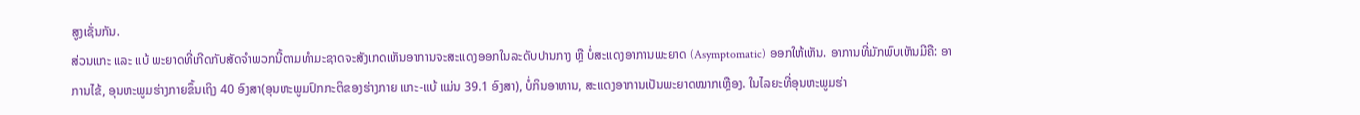ສູງເຊັ່ນກັນ.
ສ່ວນແກະ ແລະ ແບ້ ພະຍາດທີ່ເກີດກັບສັດຈໍາພວກນີ້ຕາມທໍາມະຊາດຈະສັງເກດເຫັນອາການຈະສະແດງອອກໃນລະດັບປານກາງ ຫຼື ບໍ່ສະແດງອາການພະຍາດ (Asymptomatic) ອອກໃຫ້ເຫັນ. ອາການທີ່ມັກພົບເຫັນມີຄື: ອາການໄຂ້, ອຸນຫະພູມຮ່າງກາຍຂຶ້ນເຖິງ 40 ອົງສາ(ອຸນຫະພູມປົກກະຕິຂອງຮ່າງກາຍ ແກະ-ແບ້ ແມ່ນ 39.1 ອົງສາ), ບໍ່ກິນອາຫານ, ສະແດງອາການເປັນພະຍາດໝາກເຫຼືອງ. ໃນໄລຍະທີ່ອຸນຫະພູມຮ່າ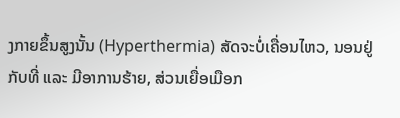ງກາຍຂຶ້ນສູງນັ້ນ (Hyperthermia) ສັດຈະບໍ່ເຄື່ອນໄຫວ, ນອນຢູ່ກັບທີ່ ແລະ ມີອາການຮ້າຍ, ສ່ວນເຍື່ອເມືອກ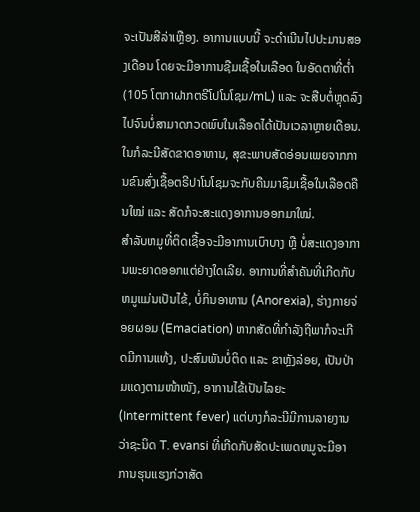ຈະເປັນສີລ່າເຫຼືອງ. ອາການແບບນີ້ ຈະດໍາເນີນໄປປະມານສອງເດືອນ ໂດຍຈະມີອາການຊືມເຊື້ອໃນເລືອດ ໃນອັດຕາທີ່ຕໍ່າ (105 ໂຕກາຝາກຕຣີໂປໂນໂຊມ/mL) ແລະ ຈະສືບຕໍ່ຫຼຸດລົງໄປຈົນບໍ່ສາມາດກວດພົບໃນເລືອດໄດ້ເປັນເວລາຫຼາຍເດືອນ. ໃນກໍລະນີສັດຂາດອາຫານ, ສຸຂະພາບສັດອ່ອນເພຍຈາກການຂົນສົ່ງເຊື້ອຕຣີປາໂນໂຊມຈະກັບຄືນມາຊຶມເຊື້ອໃນເລືອດຄືນໃໝ່ ແລະ ສັດກໍຈະສະແດງອາການອອກມາໃໝ່.
ສຳລັບຫມູທີ່ຕິດເຊື້ອຈະມີອາການເບົາບາງ ຫຼື ບໍ່ສະແດງອາການພະຍາດອອກແຕ່ຢ່າງໃດເລີຍ. ອາການທີ່ສໍາຄັນທີ່ເກີດກັບຫມູແມ່ນເປັນໄຂ້, ບໍ່ກິນອາຫານ (Anorexia), ຮ່າງກາຍຈ່ອຍຜອມ (Emaciation) ຫາກສັດທີ່ກຳລັງຖືພາກໍຈະເກີດມີການແທ້ງ, ປະສົມພັນບໍ່ຕິດ ແລະ ຂາຫຼັງລ່ອຍ, ເປັນປ່າມແດງຕາມໜ້າໜັງ, ອາການໄຂ້ເປັນໄລຍະ (Intermittent fever) ແຕ່ບາງກໍລະນີມີການລາຍງານວ່າຊະນິດ T. evansi ທີ່ເກີດກັບສັດປະເພດຫມູຈະມີອາການຮຸນແຮງກ່ວາສັດ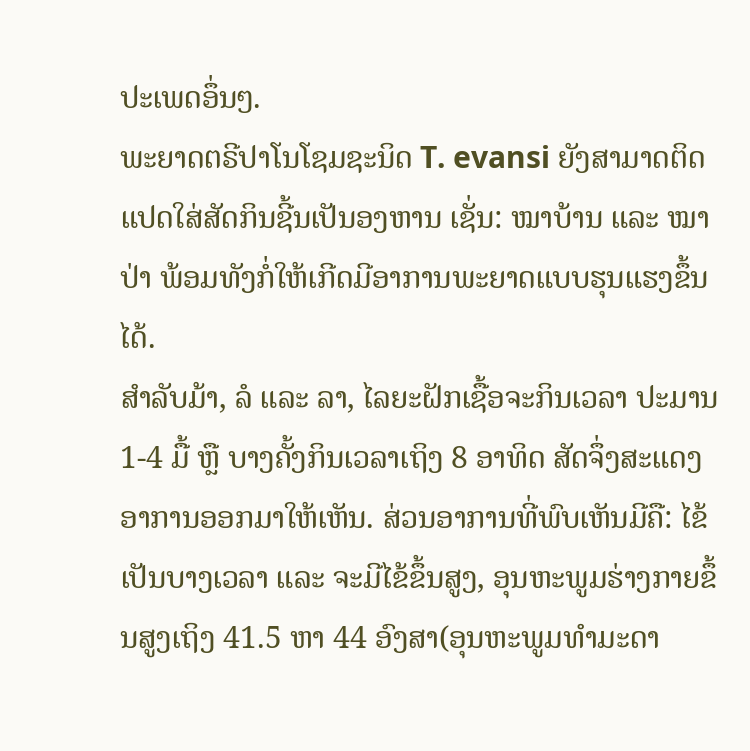ປະເພດອຶ່ນໆ.
ພະຍາດຕຣີປາໂນໂຊມຊະນິດ T. evansi ຍັງສາມາດຕິດແປດໃສ່ສັດກິນຊີ້ນເປັນອງຫານ ເຊັ່ນ: ໝາບ້ານ ແລະ ໝາປ່າ ພ້ອມທັງກໍ່ໃຫ້ເກີດມີອາການພະຍາດແບບຮຸນແຮງຂຶ້ນໄດ້.
ສໍາລັບມ້າ, ລໍ ແລະ ລາ, ໄລຍະຝັກເຊື້ອຈະກິນເວລາ ປະມານ 1-4 ມື້ ຫຼື ບາງຄັ້ງກິນເວລາເຖິງ 8 ອາທິດ ສັດຈຶ່ງສະແດງອາການອອກມາໃຫ້ເຫັນ. ສ່ວນອາການທີ່ພົບເຫັນມີຄື: ໄຂ້ເປັນບາງເວລາ ແລະ ຈະມີໄຂ້ຂຶ້ນສູງ, ອຸນຫະພູມຮ່າງກາຍຂຶ້ນສູງເຖິງ 41.5 ຫາ 44 ອົງສາ(ອຸນຫະພູມທໍາມະດາ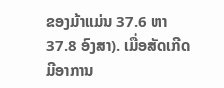ຂອງມ້າແມ່ນ 37.6 ຫາ 37.8 ອົງສາ). ເມື່ອສັດເກີດມີອາການ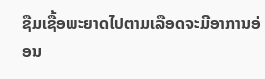ຊືມເຊື້ອພະຍາດໄປຕາມເລືອດຈະມີອາການອ່ອນ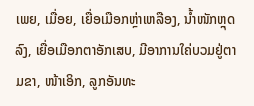ເພຍ, ເມື່ອຍ, ເຍື່ອເມືອກຫຼ່າເຫລືອງ, ນ້ຳໜັກຫຼຸດລົງ, ເຍື່ອເມືອກຕາອັກເສບ, ມີອາການໃຄ່ບວມຢູ່ຕາມຂາ, ໜ້າເອິກ, ລູກອັນທະ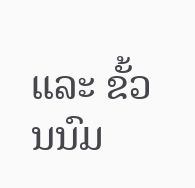ແລະ ຂັ້ວນນົມ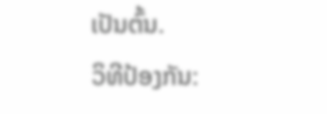ເປັນຕົ້ນ.
ວິທີປ້ອງກັນ: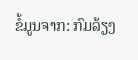ຂໍ້ມູນຈາກ: ກົມລ້ຽງ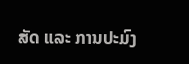ສັດ ແລະ ການປະມົງ